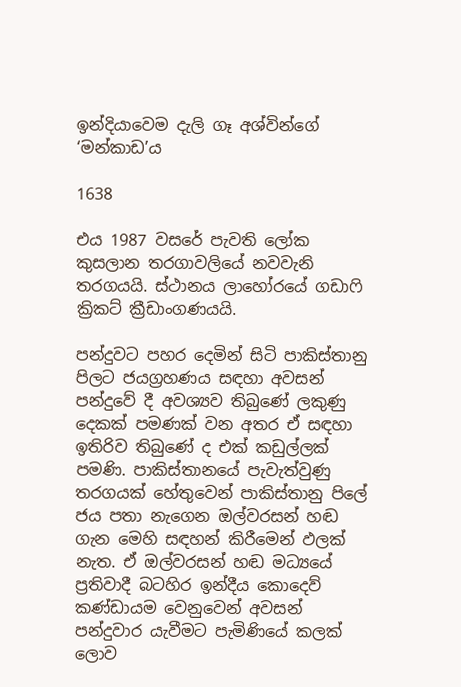ඉන්දියාවෙම දැලි ගෑ අශ්වින්ගේ ‘මන්කාඩ’ය

1638

එය 1987 වසරේ පැවති ලෝක කුසලාන තරගාවලියේ නවවැනි තරගයයි. ස්ථානය ලාහෝරයේ ගඩාෆි ක්‍රිකට් ක්‍රීඩාංගණයයි.

පන්දුවට පහර දෙමින් සිටි පාකිස්තානු පිලට ජයග්‍රහණය සඳහා අවසන් පන්දුවේ දී අවශ්‍යව තිබුණේ ලකුණු දෙකක් පමණක් වන අතර ඒ සඳහා ඉතිරිව තිබුණේ ද එක් කඩුල්ලක් පමණි. පාකිස්තානයේ පැවැත්වුණු තරගයක් හේතුවෙන් පාකිස්තානු පිලේ ජය පතා නැගෙන ඔල්වරසන් හඬ ගැන මෙහි සඳහන් කිරීමෙන් ඵලක් නැත. ඒ ඔල්වරසන් හඬ මධ්‍යයේ ප්‍රතිවාදී බටහිර ඉන්දීය කොදෙව් කණ්ඩායම වෙනුවෙන් අවසන් පන්දුවාර යැවීමට පැමිණියේ කලක් ලොව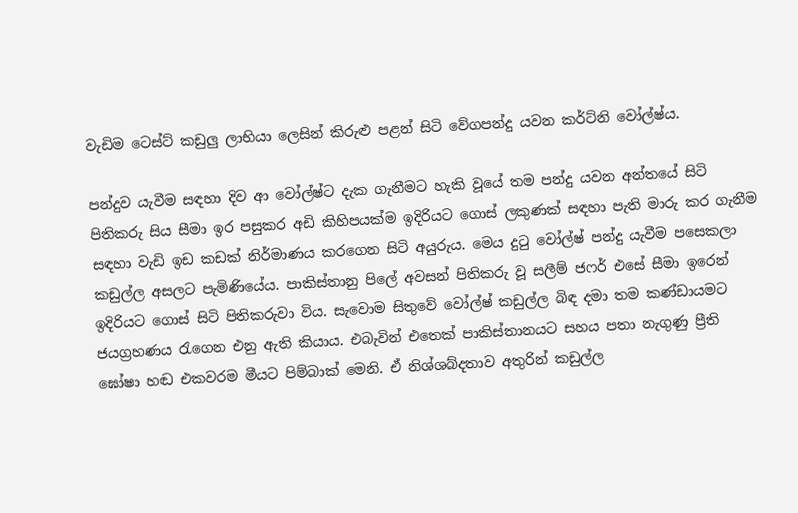වැඩිම ටෙස්ට් කඩුලු ලාභියා ලෙසින් කිරුළු පළන් සිටි වේගපන්දු යවන කර්ට්නි වෝල්ෂ්ය.

පන්දුව යැවීම සඳහා දිව ආ වෝල්ෂ්ට දැක ගැනීමට හැකි වූයේ තම පන්දු යවන අන්තයේ සිටි පිතිකරු සිය සීමා ඉර පසුකර අඩි කිහිපයක්ම ඉදිරියට ගොස් ලකුණක් සඳහා පැති මාරු කර ගැනීම සඳහා වැඩි ඉඩ කඩක් නිර්මාණය කරගෙන සිටි අයුරුය. මෙය දුටු වෝල්ෂ් පන්දු යැවීම පසෙකලා කඩුල්ල අසලට පැමිණියේය. පාකිස්තානු පිලේ අවසන් පිතිකරු වූ සලීම් ජෆර් එසේ සීමා ඉරෙන් ඉදිරියට ගොස් සිටි පිතිකරුවා විය. සැවොම සිතුවේ වෝල්ෂ් කඩුල්ල බිඳ දමා තම කණ්ඩායමට ජයග්‍රහණය රැගෙන එනු ඇති කියාය. එබැවින් එතෙක් පාකිස්තානයට සහය පතා නැගුණු ප්‍රීති ඝෝෂා හඬ එකවරම මීයට පිම්බාක් මෙනි. ඒ නිශ්ශබ්දතාව අතුරින් කඩුල්ල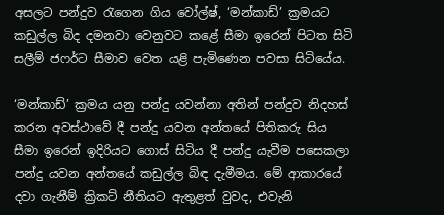අසලට පන්දුව රැගෙන ගිය වෝල්ෂ්, ‘මන්කාඩ්’ ක්‍රමයට කඩුල්ල බිද දමනවා වෙනුවට කළේ සීමා ඉරෙන් පිටත සිටි සලීම් ජෆර්ට සීමාව වෙත යළි පැමිණෙන පවසා සිටියේය.

‘මන්කාඩ්’ ක්‍රමය යනු පන්දු යවන්නා අතින් පන්දුව නිදහස් කරන අවස්ථාවේ දී පන්දු යවන අන්තයේ පිතිකරු සිය සීමා ඉරෙන් ඉදිරියට ගොස් සිටිය දී පන්දු යැවීම පසෙකලා පන්දු යවන අන්තයේ කඩුල්ල බිඳ දැමීමය. මේ ආකාරයේ දවා ගැනීම් ක්‍රිකට් නීතියට ඇතුළත් වුවද, එවැනි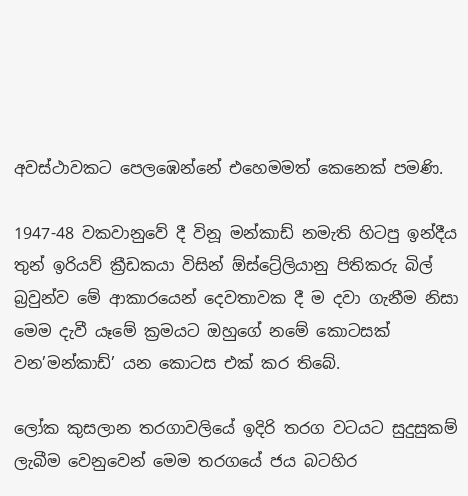අවස්ථාවකට පෙලඹෙන්නේ එහෙමමත් කෙනෙක් පමණි.

1947-48 වකවානුවේ දී විනූ මන්කාඩ් නමැති හිටපු ඉන්දීය තුන් ඉරියව් ක්‍රීඩකයා විසින් ඕස්ට්‍රේලියානු පිතිකරු බිල් බ්‍රවුන්ව මේ ආකාරයෙන් දෙවතාවක දී ම දවා ගැනීම නිසා මෙම දැවී යෑමේ ක්‍රමයට ඔහුගේ නමේ කොටසක් වන’මන්කාඩ්’ යන කොටස එක් කර තිබේ.

ලෝක කුසලාන තරගාවලියේ ඉදිරි තරග වටයට සුදුසුකම් ලැබීම වෙනුවෙන් මෙම තරගයේ ජය බටහිර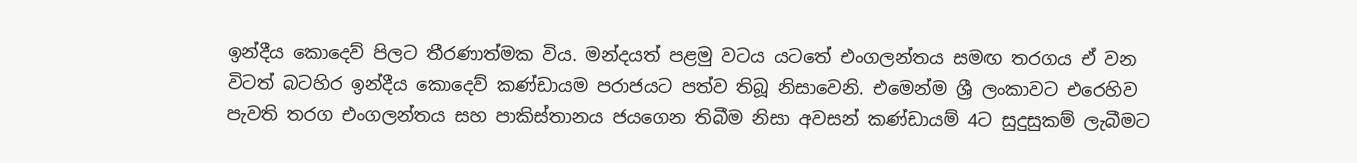ඉන්දීය කොදෙව් පිලට තීරණාත්මක විය. මන්දයත් පළමු වටය යටතේ එංගලන්තය සමඟ තරගය ඒ වන විටත් බටහිර ඉන්දීය කොදෙව් කණ්ඩායම පරාජයට පත්ව තිබූ නිසාවෙනි. එමෙන්ම ශ්‍රී ලංකාවට එරෙහිව පැවති තරග එංගලන්තය සහ පාකිස්තානය ජයගෙන තිබීම නිසා අවසන් කණ්ඩායම් 4ට සුදුසුකම් ලැබීමට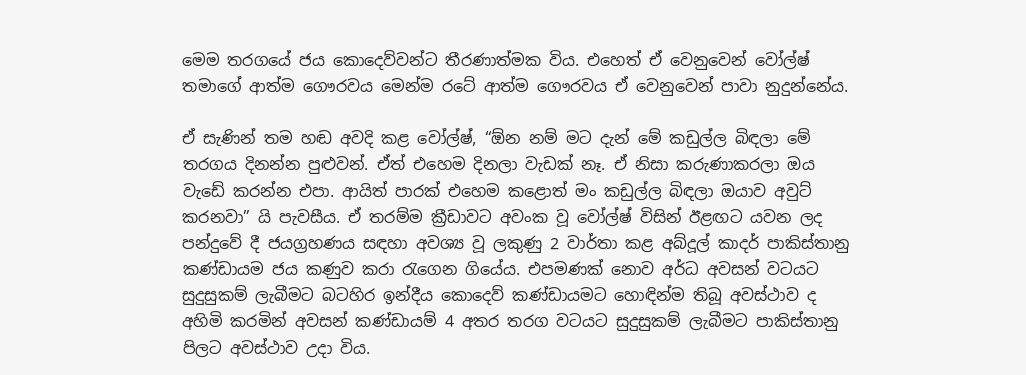මෙම තරගයේ ජය කොදෙව්වන්ට තීරණාත්මක විය. එහෙත් ඒ වෙනුවෙන් වෝල්ෂ් තමාගේ ආත්ම ගෞරවය මෙන්ම රටේ ආත්ම ගෞරවය ඒ වෙනුවෙන් පාවා නුදුන්නේය.

ඒ සැණින් තම හඬ අවදි කළ වෝල්ෂ්, “ඕන නම් මට දැන් මේ කඩුල්ල බිඳලා මේ තරගය දිනන්න පුළුවන්. ඒත් එහෙම දිනලා වැඩක් නෑ. ඒ නිසා කරුණාකරලා ඔය වැඩේ කරන්න එපා. ආයිත් පාරක් එහෙම කළොත් මං කඩුල්ල බිඳලා ඔයාව අවුට් කරනවා” යි පැවසීය. ඒ තරම්ම ක්‍රීඩාවට අවංක වූ වෝල්ෂ් විසින් ඊළඟට යවන ලද පන්දුවේ දී ජයග්‍රහණය සඳහා අවශ්‍ය වූ ලකුණු 2 වාර්තා කළ අබ්දූල් කාදර් පාකිස්තානු කණ්ඩායම ජය කණුව කරා රැගෙන ගියේය. එපමණක් නොව අර්ධ අවසන් වටයට සුදුසුකම් ලැබීමට බටහිර ඉන්දීය කොදෙව් කණ්ඩායමට හොඳින්ම තිබූ අවස්ථාව ද අහිමි කරමින් අවසන් කණ්ඩායම් 4 අතර තරග වටයට සුදුසුකම් ලැබීමට පාකිස්තානු පිලට අවස්ථාව උදා විය.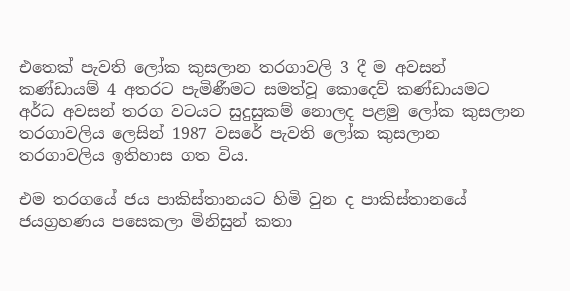එතෙක් පැවති ලෝක කුසලාන තරගාවලි 3 දී ම අවසන් කණ්ඩායම් 4 අතරට පැමිණීමට සමත්වූ කොදෙව් කණ්ඩායමට අර්ධ අවසන් තරග වටයට සුදුසුකම් නොලද පළමු ලෝක කුසලාන තරගාවලිය ලෙසින් 1987 වසරේ පැවති ලෝක කුසලාන තරගාවලිය ඉතිහාස ගත විය.

එම තරගයේ ජය පාකිස්තානයට හිමි වුන ද පාකිස්තානයේ ජයග්‍රහණය පසෙකලා මිනිසුන් කතා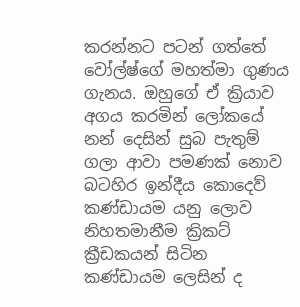කරන්නට පටන් ගත්තේ වෝල්ෂ්ගේ මහත්මා ගුණය ගැනය. ඔහුගේ ඒ ක්‍රියාව අගය කරමින් ලෝකයේ නන් දෙසින් සුබ පැතුම් ගලා ආවා පමණක් නොව බටහිර ඉන්දීය කොදෙව් කණ්ඩායම යනු ලොව නිහතමානීම ක්‍රිකට් ක්‍රීඩකයන් සිටින කණ්ඩායම ලෙසින් ද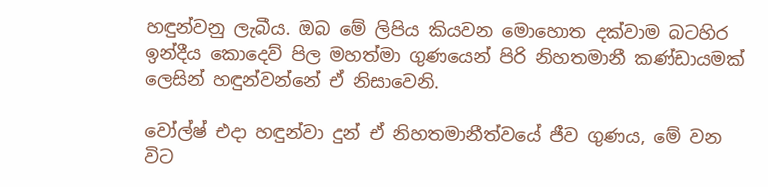හඳුන්වනු ලැබීය. ඔබ මේ ලිපිය කියවන මොහොත දක්වාම බටහිර ඉන්දීය කොදෙව් පිල මහත්මා ගුණයෙන් පිරි නිහතමානී කණ්ඩායමක් ලෙසින් හඳුන්වන්නේ ඒ නිසාවෙනි.

වෝල්ෂ් එදා හඳුන්වා දුන් ඒ නිහතමානීත්වයේ ජීව ගුණය, මේ වන විට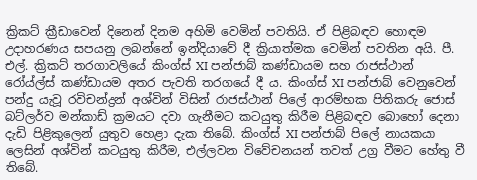ක්‍රිකට් ක්‍රීඩාවෙන් දිනෙන් දිනම අහිමි වෙමින් පවතියි. ඒ පිළිබඳව හොඳම උදාහරණය සපයනු ලබන්නේ ඉන්දියාවේ දී ක්‍රියාත්මක වෙමින් පවතින අයි. පී. එල්. ක්‍රිකට් තරගාවලියේ කිංග්ස් XI පන්ජාබ් කණ්ඩායම සහ රාජස්ථාන් රෝය්ල්ස් කණ්ඩායම අතර පැවති තරගයේ දී ය. කිංග්ස් XI පන්ජාබ් වෙනුවෙන් පන්දු යැවූ රවිචන්ද්‍රන් අශ්වින් විසින් රාජස්ථාන් පිලේ ආරම්භක පිතිකරු ජොස් බට්ලර්ව මන්කාඩ් ක්‍රමයට දවා ගැනීමට කටයුතු කිරීම පිළිබඳව බොහෝ දෙනා දැඩි පිළිකුලෙන් යුතුව හෙළා දැක තිබේ. කිංග්ස් XI පන්ජාබ් පිලේ නායකයා ලෙසින් අශ්වින් කටයුතු කිරීම, එල්ලවන විවේචනයන් තවත් උග්‍ර වීමට හේතු වී තිබේ.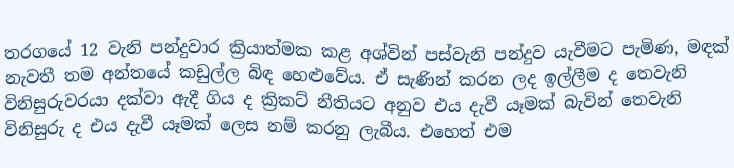තරගයේ 12 වැනි පන්දුවාර ක්‍රියාත්මක කළ අශ්වින් පස්වැනි පන්දුව යැවීමට පැමිණ, මඳක් නැවතී තම අන්තයේ කඩුල්ල බිඳ හෙළුවේය. ඒ සැණින් කරන ලද ඉල්ලීම ද තෙවැනි විනිසුරුවරයා දක්වා ඇදී ගිය ද ක්‍රිකට් නීතියට අනුව එය දැවී යෑමක් බැවින් තෙවැනි විනිසුරු ද එය දැවී යෑමක් ලෙස නම් කරනු ලැබීය. එහෙත් එම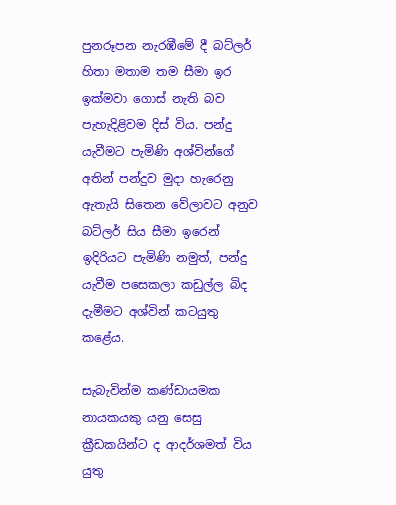පුනරූපන නැරඹීමේ දී බට්ලර් හිතා මතාම තම සීමා ඉර ඉක්මවා ගොස් නැති බව පැහැදිළිවම දිස් විය. පන්දු යැවීමට පැමිණි අශ්වින්ගේ අතින් පන්දුව මුදා හැරෙනු ඇතැයි සිතෙන වේලාවට අනුව බට්ලර් සිය සීමා ඉරෙන් ඉදිරියට පැමිණි නමුත්, පන්දු යැවීම පසෙකලා කඩුල්ල බිද දැමීමට අශ්වින් කටයුතු කළේය.

සැබැවින්ම කණ්ඩායමක නායකයකු යනු සෙසු ක්‍රීඩකයින්ට ද ආදර්ශමත් විය යුතු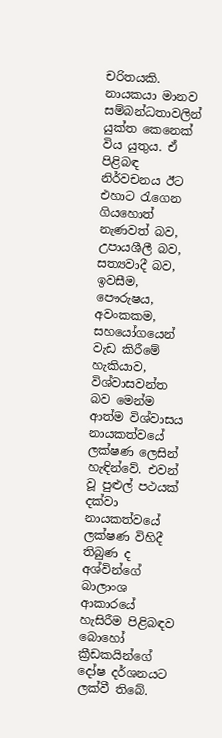චරිතයකි. නායකයා මානව සම්බන්ධතාවලින් යුක්ත කෙනෙක් විය යුතුය. ඒ පිළිබඳ නිර්වචනය ඊට එහාට රැගෙන ගියහොත් නැණවත් බව, උපායශීලී බව, සත්‍යවාදී බව, ඉවසීම, පෞරුෂය, අවංකකම, සහයෝගයෙන් වැඩ කිරීමේ හැකියාව, විශ්වාසවන්ත බව මෙන්ම ආත්ම විශ්වාසය නායකත්වයේ ලක්ෂණ ලෙසින් හැඳින්වේ. එවන් වූ පුළුල් පථයක් දක්වා නායකත්වයේ ලක්ෂණ විහිදී තිබුණ ද අශ්වින්ගේ බාලාංශ ආකාරයේ හැසිරීම පිළිබඳව බොහෝ ක්‍රීඩකයින්ගේ දෝෂ දර්ශනයට ලක්වී තිබේ.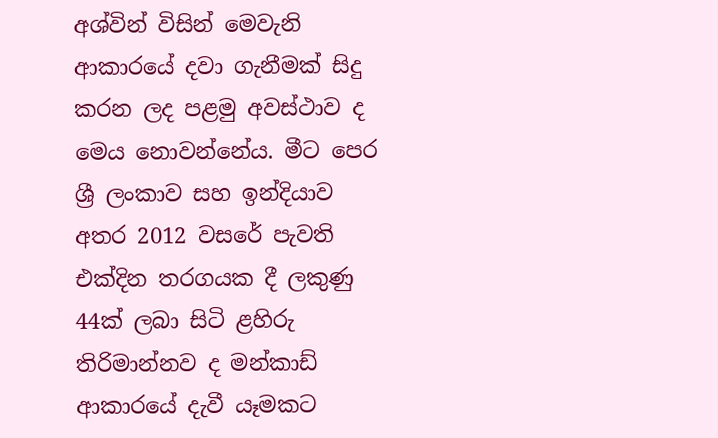අශ්වින් විසින් මෙවැනි ආකාරයේ දවා ගැනීමක් සිදු කරන ලද පළමු අවස්ථාව ද මෙය නොවන්නේය. මීට පෙර ශ්‍රී ලංකාව සහ ඉන්දියාව අතර 2012 වසරේ පැවති එක්දින තරගයක දී ලකුණු 44ක් ලබා සිටි ළහිරු තිරිමාන්නව ද මන්කාඩ් ආකාරයේ දැවී යෑමකට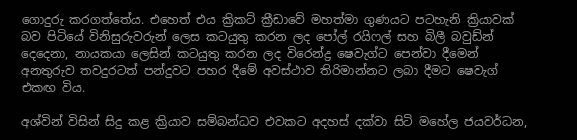ගොදුරු කරගත්තේය. එහෙත් එය ක්‍රිකට් ක්‍රීඩාවේ මහත්මා ගුණයට පටහැනි ක්‍රියාවක් බව පිටියේ විනිසුරුවරුන් ලෙස කටයුතු කරන ලද පෝල් රයිෆල් සහ බිලී බවුඩ්න් දෙදෙනා, නායකයා ලෙසින් කටයුතු කරන ලද විරෙන්ද්‍ර ෂෙවැග්ට පෙන්වා දීමෙන් අනතුරුව තවදුරටත් පන්දුවට පහර දීමේ අවස්ථාව තිරිමාන්නට ලබා දීමට ෂෙවැග් එකඟ විය.

අශ්වින් විසින් සිදු කළ ක්‍රියාව සම්බන්ධව එවකට අදහස් දක්වා සිටි මහේල ජයවර්ධන,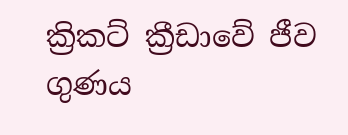ක්‍රිකට් ක්‍රීඩාවේ ජීව ගුණය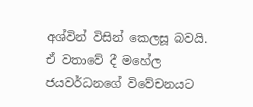අශ්වින් විසින් කෙලසූ බවයි. ඒ වතාවේ දී මහේල ජයවර්ධනගේ විවේචනයට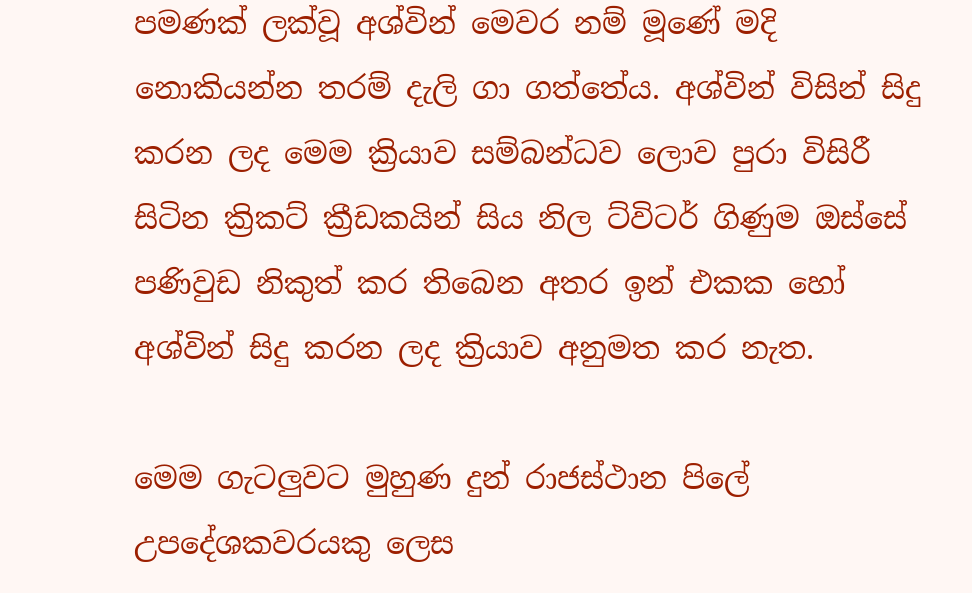පමණක් ලක්වූ අශ්වින් මෙවර නම් මූණේ මදි නොකියන්න තරම් දැලි ගා ගත්තේය. අශ්වින් විසින් සිදු කරන ලද මෙම ක්‍රියාව සම්බන්ධව ලොව පුරා විසිරී සිටින ක්‍රිකට් ක්‍රීඩකයින් සිය නිල ට්විටර් ගිණුම ඔස්සේ පණිවුඩ නිකුත් කර තිබෙන අතර ඉන් එකක හෝ අශ්වින් සිදු කරන ලද ක්‍රියාව අනුමත කර නැත.

මෙම ගැටලුවට මුහුණ දුන් රාජස්ථාන පිලේ උපදේශකවරයකු ලෙස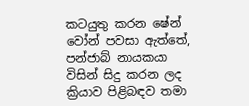කටයුතු කරන ෂේන් වෝන් පවසා ඇත්තේ, පන්ජාබ් නායකයා විසින් සිදු කරන ලද ක්‍රියාව පිළිබඳව තමා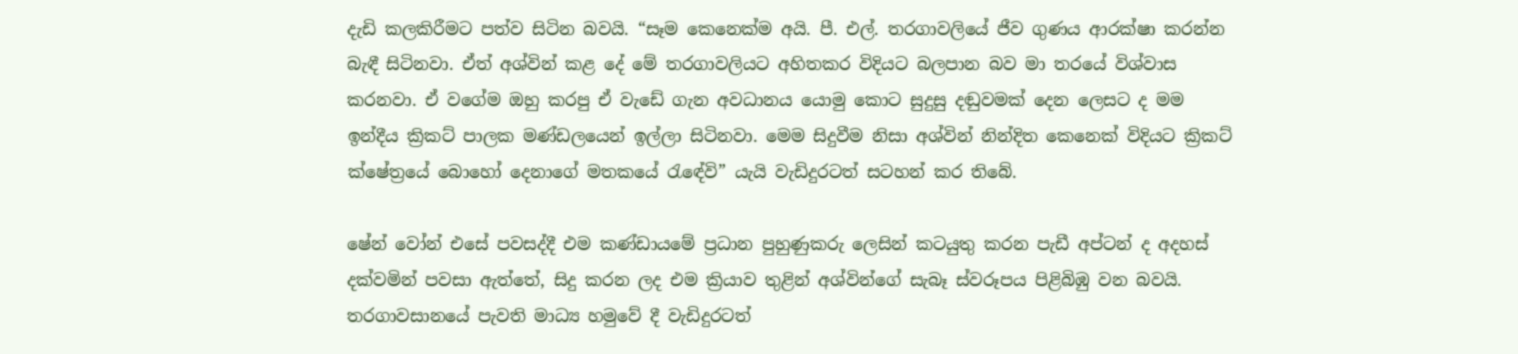දැඩි කලකිරීමට පත්ව සිටින බවයි. “සෑම කෙනෙක්ම අයි. පී. එල්. තරගාවලියේ ජීව ගුණය ආරක්ෂා කරන්න බැඳී සිටිනවා. ඒත් අශ්වින් කළ දේ මේ තරගාවලියට අහිතකර විදියට බලපාන බව මා තරයේ විශ්වාස කරනවා. ඒ වගේම ඔහු කරපු ඒ වැඩේ ගැන අවධානය යොමු කොට සුදුසු දඬුවමක් දෙන ලෙසට ද මම ඉන්දීය ක්‍රිකට් පාලක මණ්ඩලයෙන් ඉල්ලා සිටිනවා. මෙම සිදුවීම නිසා අශ්වින් නින්දිත කෙනෙක් විදියට ක්‍රිකට් ක්ෂේත්‍රයේ බොහෝ දෙනාගේ මතකයේ රැඳේවි” යැයි වැඩිදුරටත් සටහන් කර තිබේ.

ෂේන් වෝන් එසේ පවසද්දී එම කණ්ඩායමේ ප්‍රධාන පුහුණුකරු ලෙසින් කටයුතු කරන පැඩී අප්ටන් ද අදහස් දක්වමින් පවසා ඇත්තේ, සිදු කරන ලද එම ක්‍රියාව තුළින් අශ්වින්ගේ සැබෑ ස්වරූපය පිළිබිඹු වන බවයි. තරගාවසානයේ පැවති මාධ්‍ය හමුවේ දී වැඩිදුරටත්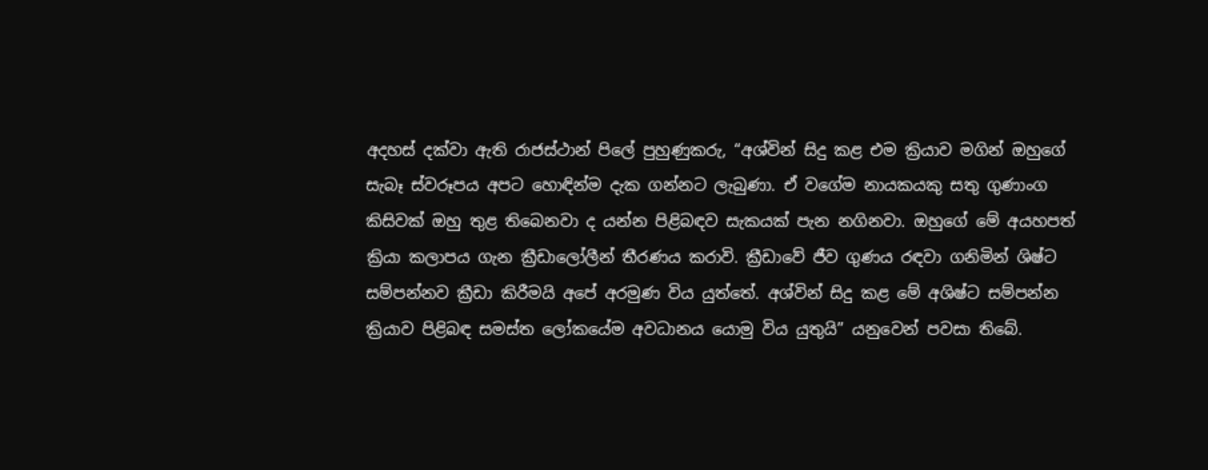අදහස් දක්වා ඇති රාජස්ථාන් පිලේ පුහුණුකරු, “අශ්වින් සිදු කළ එම ක්‍රියාව මගින් ඔහුගේ සැබෑ ස්වරූපය අපට හොඳින්ම දැක ගන්නට ලැබුණා. ඒ වගේම නායකයකු සතු ගුණාංග කිසිවක් ඔහු තුළ තිබෙනවා ද යන්න පිළිබඳව සැකයක් පැන නගිනවා. ඔහුගේ මේ අයහපත් ක්‍රියා කලාපය ගැන ක්‍රීඩාලෝලීන් තීරණය කරාවි. ක්‍රීඩාවේ ජීව ගුණය රඳවා ගනිමින් ශිෂ්ට සම්පන්නව ක්‍රීඩා කිරීමයි අපේ අරමුණ විය යුත්තේ. අශ්වින් සිදු කළ මේ අශිෂ්ට සම්පන්න ක්‍රියාව පිළිබඳ සමස්ත ලෝකයේම අවධානය යොමු විය යුතුයි” යනුවෙන් පවසා තිබේ.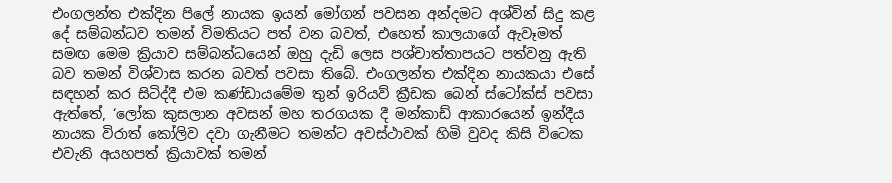එංගලන්ත එක්දින පිලේ නායක ඉයන් මෝගන් පවසන අන්දමට අශ්වින් සිදු කළ දේ සම්බන්ධව තමන් විමතියට පත් වන බවත්, එහෙත් කාලයාගේ ඇවෑමත් සමඟ මෙම ක්‍රියාව සම්බන්ධයෙන් ඔහු දැඩි ලෙස පශ්චාත්තාපයට පත්වනු ඇති බව තමන් විශ්වාස කරන බවත් පවසා තිබේ. එංගලන්ත එක්දින නායකයා එසේ සඳහන් කර සිටිද්දී එම කණ්ඩායමේම තුන් ඉරියව් ක්‍රීඩක බෙන් ස්ටෝක්ස් පවසා ඇත්තේ, ‘ලෝක කුසලාන අවසන් මහ තරගයක දී මන්කාඩ් ආකාරයෙන් ඉන්දීය නායක විරාත් කෝලිව දවා ගැනීමට තමන්ට අවස්ථාවක් හිමි වුවද කිසි විටෙක එවැනි අයහපත් ක්‍රියාවක් තමන්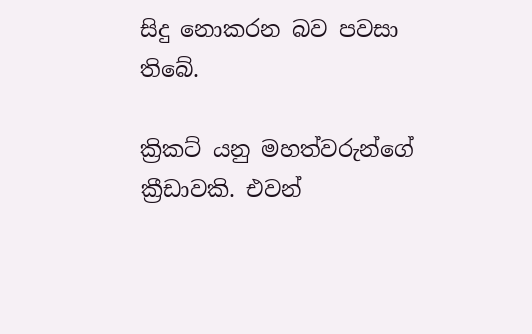සිදු නොකරන බව පවසා තිබේ.

ක්‍රිකට් යනු මහත්වරුන්ගේ ක්‍රීඩාවකි. එවන්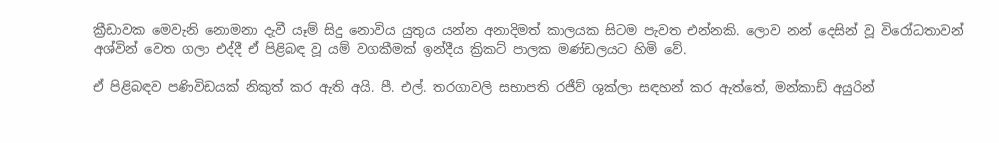ක්‍රීඩාවක මෙවැනි නොමනා දැවී යෑම් සිදු නොවිය යුතුය යන්න අනාදිමත් කාලයක සිටම පැවත එන්නකි. ලොව නන් දෙසින් වූ විරෝධතාවන් අශ්වින් වෙත ගලා එද්දී ඒ පිළිබඳ වූ යම් වගකීමක් ඉන්දීය ක්‍රිකට් පාලක මණ්ඩලයට හිමි වේ.

ඒ පිළිබඳව පණිවිඩයක් නිකුත් කර ඇති අයි. පී. එල්. තරගාවලි සභාපති රජීව් ශුක්ලා සඳහන් කර ඇත්තේ, මන්කාඩ් අයුරින්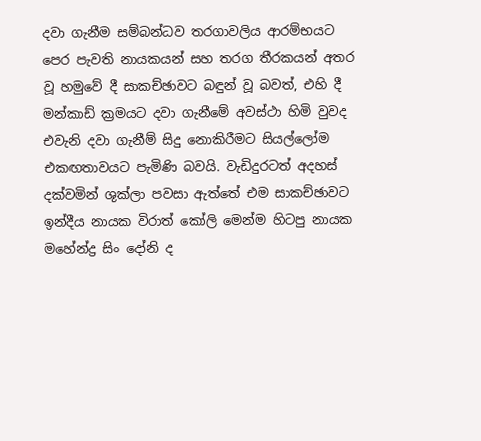දවා ගැනීම සම්බන්ධව තරගාවලිය ආරම්භයට පෙර පැවති නායකයන් සහ තරග තීරකයන් අතර වූ හමුවේ දී සාකච්ඡාවට බඳුන් වූ බවත්, එහි දී මන්කාඩ් ක්‍රමයට දවා ගැනීමේ අවස්ථා හිමි වුවද එවැනි දවා ගැනීම් සිදු නොකිරීමට සියල්ලෝම එකඟතාවයට පැමිණි බවයි. වැඩිදුරටත් අදහස් දක්වමින් ශුක්ලා පවසා ඇත්තේ එම සාකච්ඡාවට ඉන්දීය නායක විරාත් කෝලි මෙන්ම හිටපු නායක මහේන්ද්‍ර සිං දෝනි ද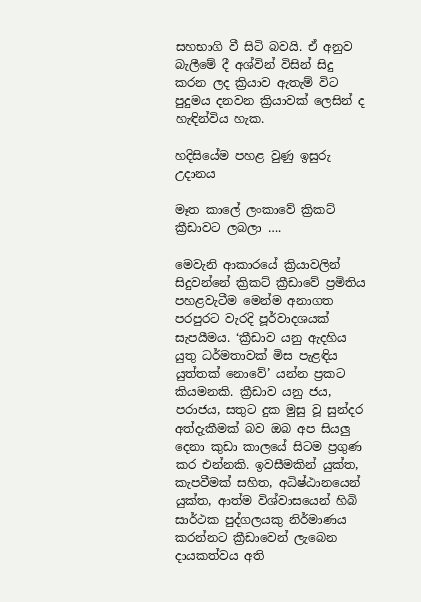සහභාගි වී සිටි බවයි. ඒ අනුව බැලීමේ දී අශ්වින් විසින් සිදු කරන ලද ක්‍රියාව ඇතැම් විට පුදුමය දනවන ක්‍රියාවක් ලෙසින් ද හැඳින්විය හැක.

හදිසියේම පහළ වුණු ඉසුරු උදානය

මෑත කාලේ ලංකාවේ ක්‍රිකට් ක්‍රීඩාවට ලබලා ….

මෙවැනි ආකාරයේ ක්‍රියාවලින් සිදුවන්නේ ක්‍රිකට් ක්‍රීඩාවේ ප්‍රමිතිය පහළවැටීම මෙන්ම අනාගත පරපුරට වැරදි පූර්වාදශයක් සැපයීමය. ‘ක්‍රීඩාව යනු ඇදහිය යුතු ධර්මතාවක් මිස පැළඳිය යුත්තක් නොවේ’ යන්න ප්‍රකට කියමනකි. ක්‍රීඩාව යනු ජය, පරාජය, සතුට දුක මුසු වූ සුන්දර අත්දැකීමක් බව ඔබ අප සියලු දෙනා කුඩා කාලයේ සිටම ප්‍රගුණ කර එන්නකි. ඉවසීමකින් යුක්ත, කැපවීමක් සහිත, අධිෂ්ඨානයෙන් යුක්ත, ආත්ම විශ්වාසයෙන් හිබි සාර්ථක පුද්ගලයකු නිර්මාණය කරන්නට ක්‍රීඩාවෙන් ලැබෙන දායකත්වය අති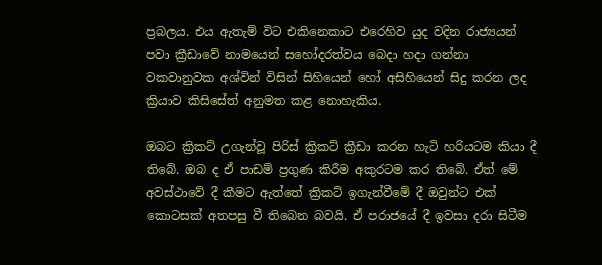ප්‍රබලය. එය ඇතැම් විට එකිනෙකාට එරෙහිව යුද වදින රාජ්‍යයන් පවා ක්‍රීඩාවේ නාමයෙන් සහෝදරත්වය බෙදා හදා ගන්නා වකවානුවක අශ්වින් විසින් සිහියෙන් හෝ අසිහියෙන් සිදු කරන ලද ක්‍රියාව කිසිසේත් අනුමත කළ නොහැකිය.

ඔබට ක්‍රිකට් උගැන්වූ පිරිස් ක්‍රිකට් ක්‍රීඩා කරන හැටි හරියටම කියා දී තිබේ. ඔබ ද ඒ පාඩම් ප්‍රගුණ කිරීම අකුරටම කර තිබේ. ඒත් මේ අවස්ථාවේ දී කීමට ඇත්තේ ක්‍රිකට් ඉගැන්වීමේ දී ඔවුන්ට එක් කොටසක් අතපසු වී තිබෙන බවයි. ඒ පරාජයේ දී ඉවසා දරා සිටීම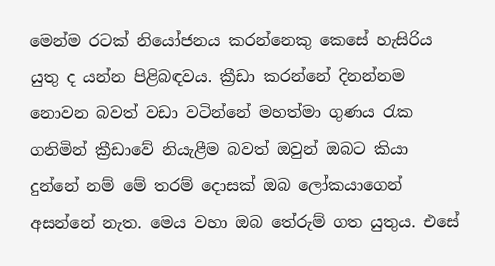මෙන්ම රටක් නියෝජනය කරන්නෙකු කෙසේ හැසිරිය යුතු ද යන්න පිළිබඳවය. ක්‍රීඩා කරන්නේ දිනන්නම නොවන බවත් වඩා වටින්නේ මහත්මා ගුණය රැක ගනිමින් ක්‍රීඩාවේ නියැළීම බවත් ඔවුන් ඔබට කියා දුන්නේ නම් මේ තරම් දොසක් ඔබ ලෝකයාගෙන් අසන්නේ නැත. මෙය වහා ඔබ තේරුම් ගත යුතුය. එසේ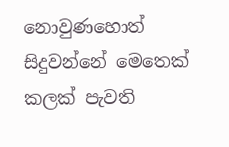නොවුණහොත් සිදුවන්නේ මෙතෙක් කලක් පැවති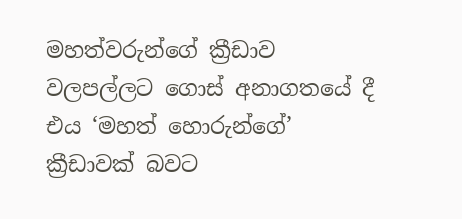මහත්වරුන්ගේ ක්‍රීඩාව වලපල්ලට ගොස් අනාගතයේ දී එය ‘මහත් හොරුන්ගේ’ ක්‍රීඩාවක් බවට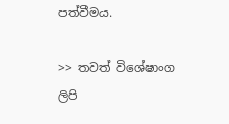පත්වීමය.

>> තවත් විශේෂාංග ලිපි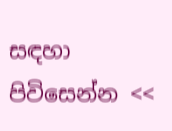සඳහා පිවිසෙන්න <<